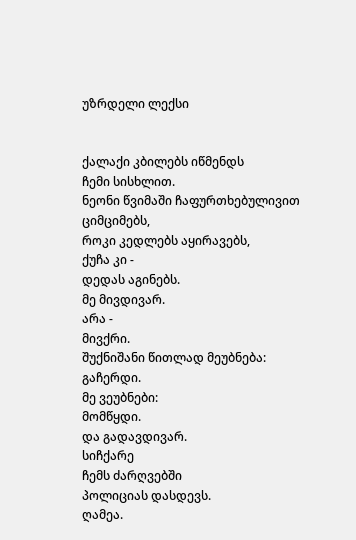უზრდელი ლექსი


ქალაქი კბილებს იწმენდს
ჩემი სისხლით.
ნეონი წვიმაში ჩაფურთხებულივით ციმციმებს,
როკი კედლებს აყირავებს,
ქუჩა კი -
დედას აგინებს.
მე მივდივარ.
არა -
მივქრი.
შუქნიშანი წითლად მეუბნება:
გაჩერდი.
მე ვეუბნები:
მომწყდი.
და გადავდივარ.
სიჩქარე
ჩემს ძარღვებში
პოლიციას დასდევს.
ღამეა.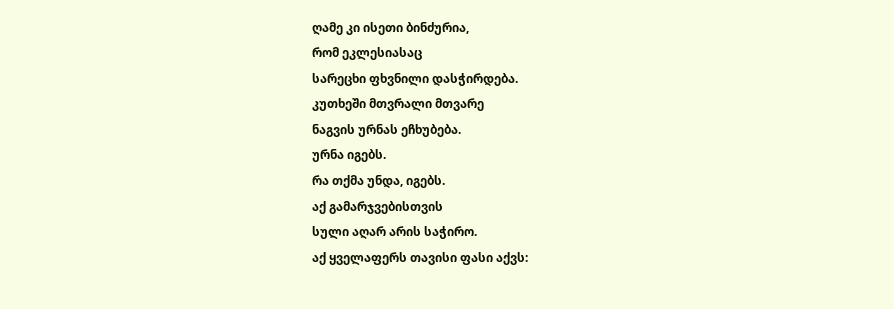ღამე კი ისეთი ბინძურია,
რომ ეკლესიასაც
სარეცხი ფხვნილი დასჭირდება.
კუთხეში მთვრალი მთვარე
ნაგვის ურნას ეჩხუბება.
ურნა იგებს.
რა თქმა უნდა, იგებს.
აქ გამარჯვებისთვის
სული აღარ არის საჭირო.
აქ ყველაფერს თავისი ფასი აქვს: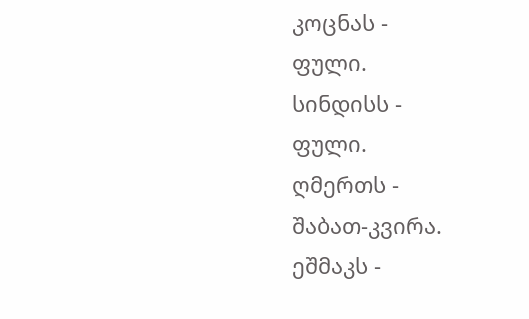კოცნას -
ფული.
სინდისს -
ფული.
ღმერთს -
შაბათ-კვირა.
ეშმაკს -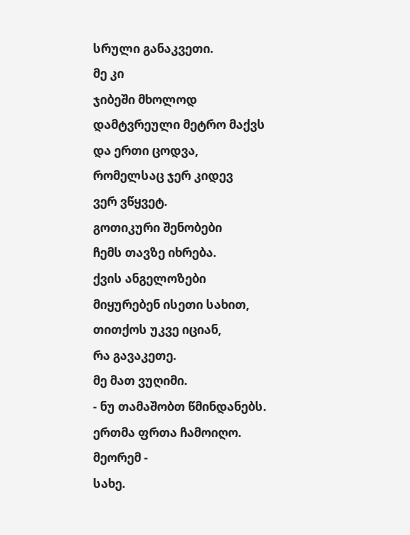სრული განაკვეთი.
მე კი
ჯიბეში მხოლოდ
დამტვრეული მეტრო მაქვს
და ერთი ცოდვა,
რომელსაც ჯერ კიდევ
ვერ ვწყვეტ.
გოთიკური შენობები
ჩემს თავზე იხრება.
ქვის ანგელოზები
მიყურებენ ისეთი სახით,
თითქოს უკვე იციან,
რა გავაკეთე.
მე მათ ვუღიმი.
- ნუ თამაშობთ წმინდანებს.
ერთმა ფრთა ჩამოიღო.
მეორემ -
სახე.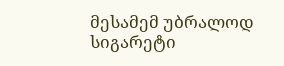მესამემ უბრალოდ
სიგარეტი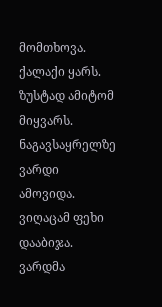მომთხოვა.
ქალაქი ყარს.
ზუსტად ამიტომ
მიყვარს.
ნაგავსაყრელზე
ვარდი ამოვიდა.
ვიღაცამ ფეხი დააბიჯა.
ვარდმა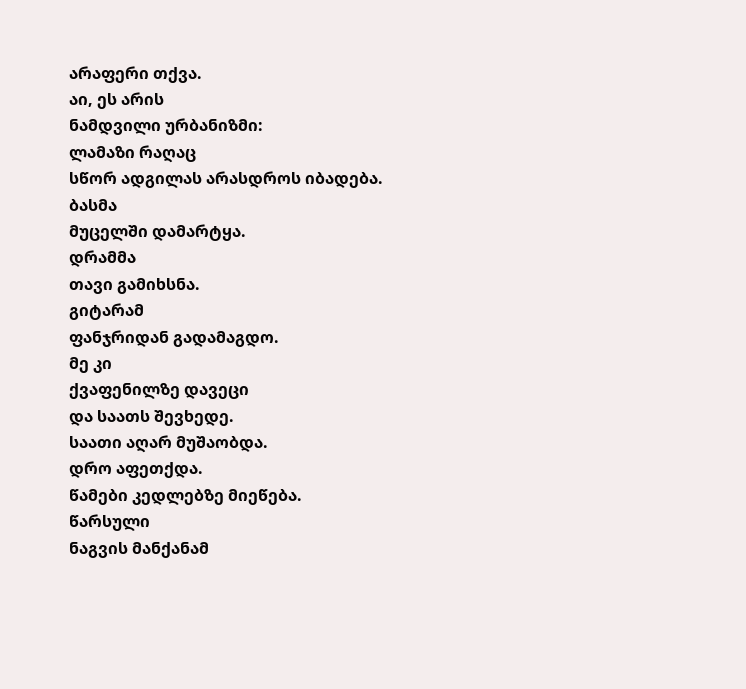არაფერი თქვა.
აი, ეს არის
ნამდვილი ურბანიზმი:
ლამაზი რაღაც
სწორ ადგილას არასდროს იბადება.
ბასმა
მუცელში დამარტყა.
დრამმა
თავი გამიხსნა.
გიტარამ
ფანჯრიდან გადამაგდო.
მე კი
ქვაფენილზე დავეცი
და საათს შევხედე.
საათი აღარ მუშაობდა.
დრო აფეთქდა.
წამები კედლებზე მიეწება.
წარსული
ნაგვის მანქანამ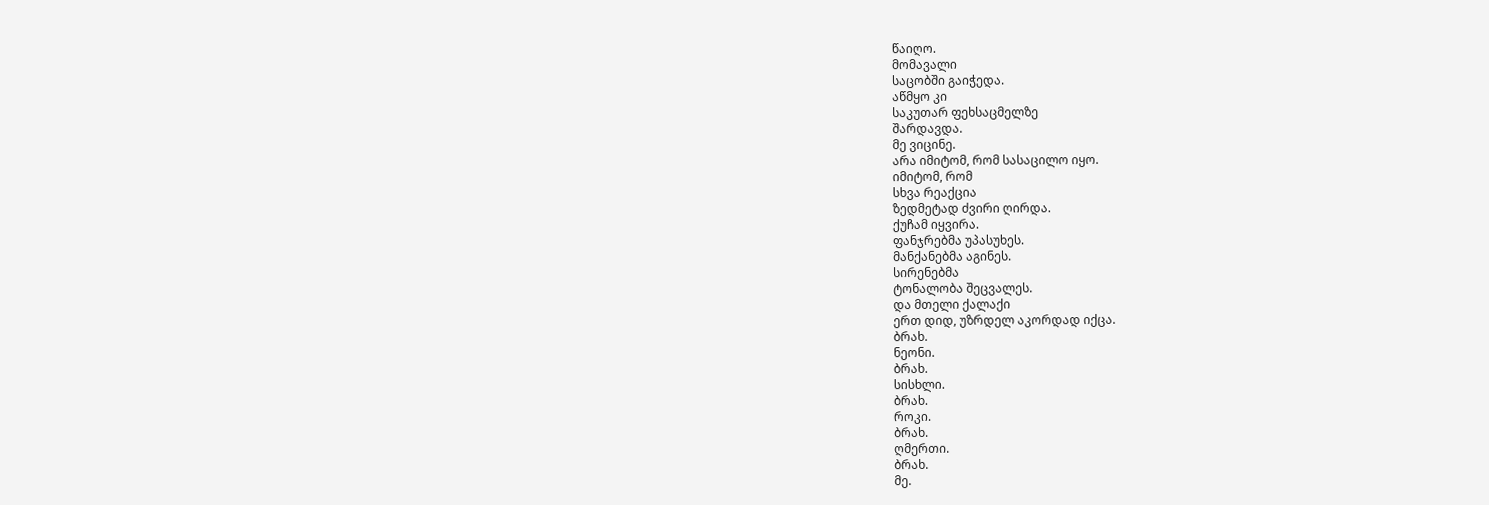წაიღო.
მომავალი
საცობში გაიჭედა.
აწმყო კი
საკუთარ ფეხსაცმელზე
შარდავდა.
მე ვიცინე.
არა იმიტომ, რომ სასაცილო იყო.
იმიტომ, რომ
სხვა რეაქცია
ზედმეტად ძვირი ღირდა.
ქუჩამ იყვირა.
ფანჯრებმა უპასუხეს.
მანქანებმა აგინეს.
სირენებმა
ტონალობა შეცვალეს.
და მთელი ქალაქი
ერთ დიდ, უზრდელ აკორდად იქცა.
ბრახ.
ნეონი.
ბრახ.
სისხლი.
ბრახ.
როკი.
ბრახ.
ღმერთი.
ბრახ.
მე.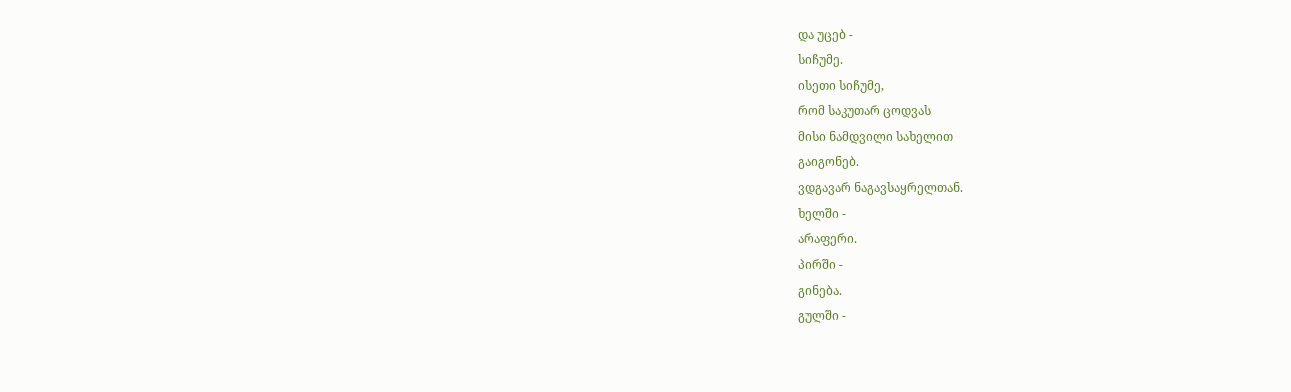და უცებ -
სიჩუმე.
ისეთი სიჩუმე,
რომ საკუთარ ცოდვას
მისი ნამდვილი სახელით
გაიგონებ.
ვდგავარ ნაგავსაყრელთან.
ხელში -
არაფერი.
პირში -
გინება.
გულში -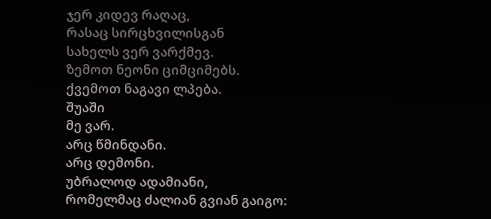ჯერ კიდევ რაღაც,
რასაც სირცხვილისგან
სახელს ვერ ვარქმევ.
ზემოთ ნეონი ციმციმებს.
ქვემოთ ნაგავი ლპება.
შუაში
მე ვარ.
არც წმინდანი.
არც დემონი.
უბრალოდ ადამიანი,
რომელმაც ძალიან გვიან გაიგო: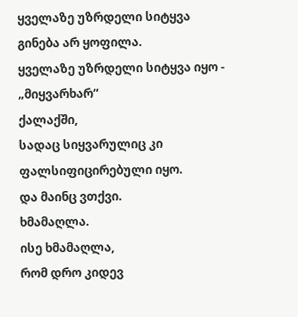ყველაზე უზრდელი სიტყვა
გინება არ ყოფილა.
ყველაზე უზრდელი სიტყვა იყო -
„მიყვარხარ“
ქალაქში,
სადაც სიყვარულიც კი
ფალსიფიცირებული იყო.
და მაინც ვთქვი.
ხმამაღლა.
ისე ხმამაღლა,
რომ დრო კიდევ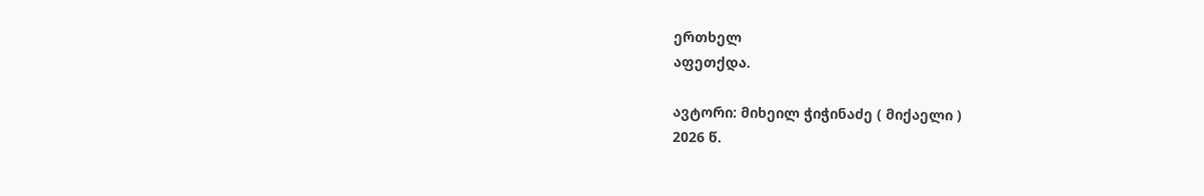ერთხელ
აფეთქდა.

ავტორი: მიხეილ ჭიჭინაძე ( მიქაელი )
2026 წ.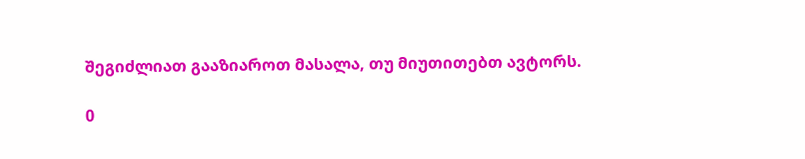შეგიძლიათ გააზიაროთ მასალა, თუ მიუთითებთ ავტორს.

0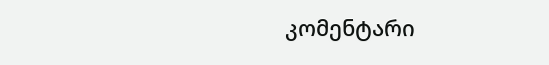კომენტარი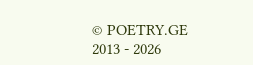© POETRY.GE 2013 - 2026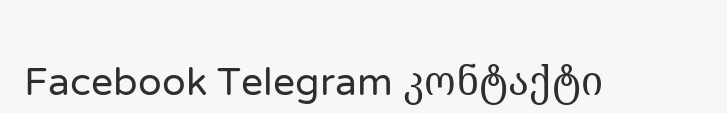Facebook Telegram კონტაქტი